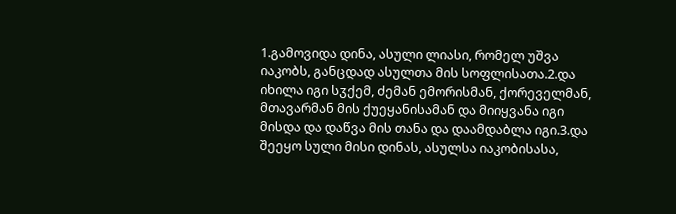1.გამოვიდა დინა, ასული ლიასი, რომელ უშვა იაკობს, განცდად ასულთა მის სოფლისათა.2.და იხილა იგი სჳქემ, ძემან ემორისმან, ქორეველმან, მთავარმან მის ქუეყანისამან და მიიყვანა იგი მისდა და დაწვა მის თანა და დაამდაბლა იგი.3.და შეეყო სული მისი დინას, ასულსა იაკობისასა,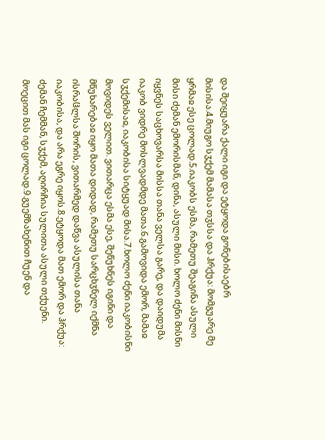და შეიყუარა ქალი იგი და ეტყოდა გონებისაებრ მისისა.4.მიუგო სჳქემ მამასა თჳსსა და ჰრქუა: მომგუარე მე ყრმაჲ ესე ცოლად.5.იაკობს ესმა, რამეთუ შეაგინა ასული მისი ძემან ემორისმან, დინა, ასული მისი. ხოლო ძენი მისნი იყვნეს საცხოვარსა მისსა თანა ველსა გარე, და დაიდუმა იაკობ ვიდრე მოსლვადმდე მათა.6.გამოვიდა ემორ, მამაჲ სჳქემისაჲ, იაკობისა სიტყუად მისა.7.ხოლო ძენი იაკობისნი მოვიდეს ველით. ვითარცა ესმა ესე, შეწუხნეს იგინი და მწუხარებაჲ იყო მათა დიდად, რამეთუ სარცხჳნელ იქმნა ისრაჱლსა შორის, ვითარმედ დაწვა ასულისა თანა იაკობისა, და არა ეგრე იყოს.8.ეტყოდა მათ ემორ და ჰრქუა: ძემან ჩემმან, სჳქემ, აღირჩია სულითა ასული თქუენი. მოეცით მას იგი ცოლად.9.გუემზახენით ჩუენ და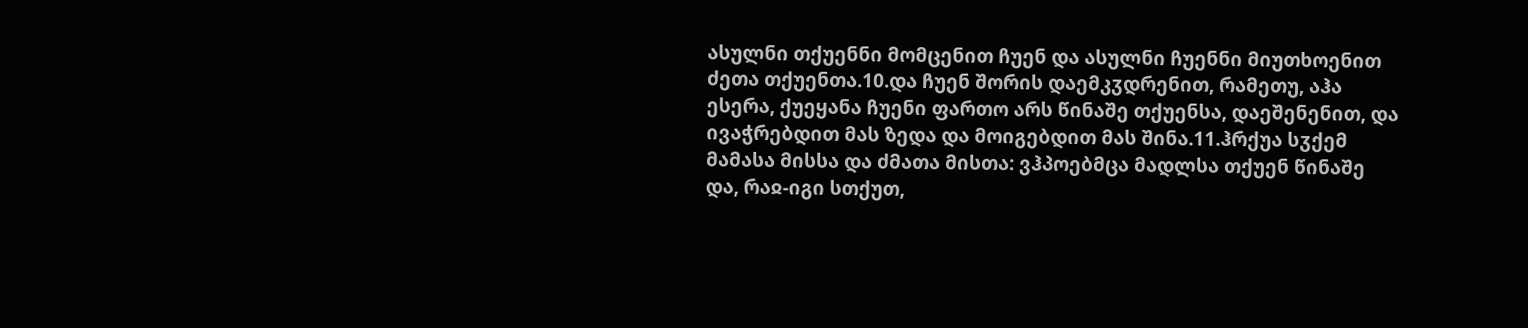ასულნი თქუენნი მომცენით ჩუენ და ასულნი ჩუენნი მიუთხოენით ძეთა თქუენთა.10.და ჩუენ შორის დაემკჳდრენით, რამეთუ, აჰა ესერა, ქუეყანა ჩუენი ფართო არს წინაშე თქუენსა, დაეშენენით, და ივაჭრებდით მას ზედა და მოიგებდით მას შინა.11.ჰრქუა სჳქემ მამასა მისსა და ძმათა მისთა: ვჰპოებმცა მადლსა თქუენ წინაშე და, რაჲ-იგი სთქუთ,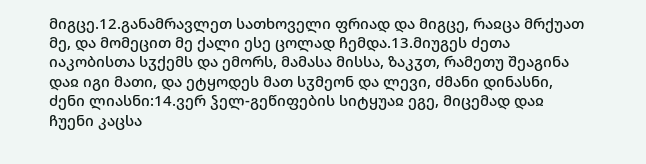მიგცე.12.განამრავლეთ სათხოველი ფრიად და მიგცე, რაჲცა მრქუათ მე, და მომეცით მე ქალი ესე ცოლად ჩემდა.13.მიუგეს ძეთა იაკობისთა სჳქემს და ემორს, მამასა მისსა, ზაკჳთ, რამეთუ შეაგინა დაჲ იგი მათი, და ეტყოდეს მათ სჳმეონ და ლევი, ძმანი დინასნი, ძენი ლიასნი:14.ვერ ჴელ-გეწიფების სიტყუაჲ ეგე, მიცემად დაჲ ჩუენი კაცსა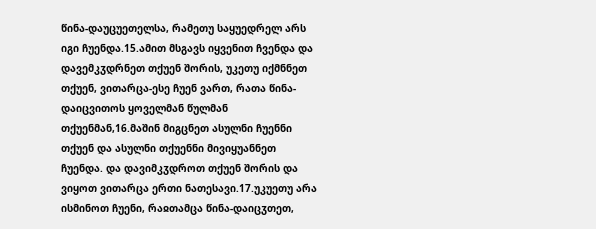წინა-დაუცუეთელსა, რამეთუ საყუედრელ არს იგი ჩუენდა.15.ამით მსგავს იყვენით ჩვენდა და დავემკჳდრნეთ თქუენ შორის, უკეთუ იქმნნეთ თქუენ, ვითარცა-ესე ჩუენ ვართ, რათა წინა-დაიცვითოს ყოველმან წულმან თქუენმან,16.მაშინ მიგცნეთ ასულნი ჩუენნი თქუენ და ასულნი თქუენნი მივიყუანნეთ ჩუენდა. და დავიმკჳდროთ თქუენ შორის და ვიყოთ ვითარცა ერთი ნათესავი.17.უკუეთუ არა ისმინოთ ჩუენი, რაჲთამცა წინა-დაიცჳთეთ,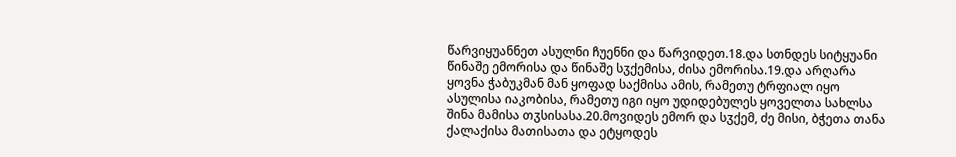წარვიყუანნეთ ასულნი ჩუენნი და წარვიდეთ.18.და სთნდეს სიტყუანი წინაშე ემორისა და წინაშე სჳქემისა, ძისა ემორისა.19.და არღარა ყოვნა ჭაბუკმან მან ყოფად საქმისა ამის, რამეთუ ტრფიალ იყო ასულისა იაკობისა, რამეთუ იგი იყო უდიდებულეს ყოველთა სახლსა შინა მამისა თჳსისასა.20.მოვიდეს ემორ და სჳქემ, ძე მისი, ბჭეთა თანა ქალაქისა მათისათა და ეტყოდეს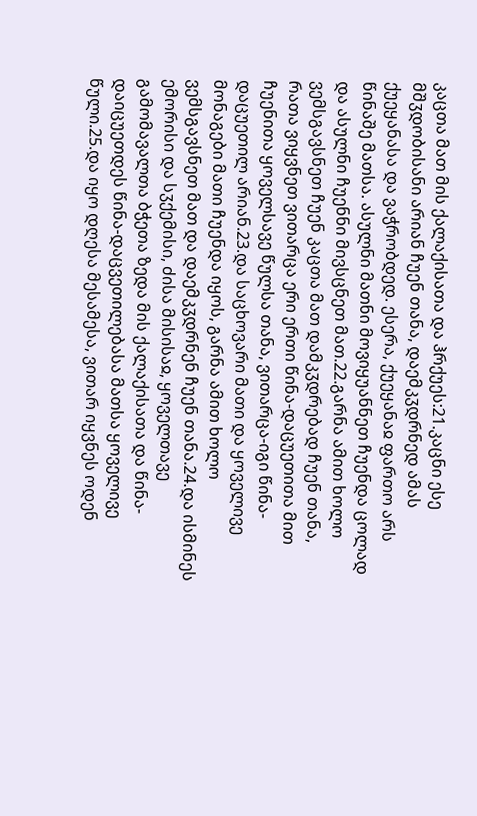კაცთა მათ მის ქალაქისათა და ჰრქუეს:21.კაცნი ესე მშჳდობისანი არიან ჩუენ თანა, დაემკჳდრნედ ამას ქუეყანასა და ვაჭრობდედ. ესერა, ქუეყანაჲ ფართო არს წინაშე მათსა. ასულნი მათნი მოვიყუანნეთ ჩუენდა ცოლად და ასულნი ჩუენნი მივსცნეთ მათ.22.გარნა ამით ხოლო ვემსგავსნეთ ჩუენ კაცთა მათ დამკჳდრებად ჩუენ თანა, რათა ვიყვნეთ ვითარცა ერი ერთი წინა-დაცუეთითა მით ჩუენითა ყოველსავე წულსა თანა, ვითარცა-იგი წინა-დაცუეთილ არიან.23.და საცხოვარი მათი და ყოველივე მონაგები მათი ჩუენდა იყოს, გარნა ამით ხოლო ვემსგავსნეთ მათ და დაემკჳდრნენ ჩუენ თანა.24.და ისმინეს ემორისი და სჳქემისი, ძისა მისისაჲ, ყოველთავე გამომავალთა ბჭეთა ზედა მის ქალაქისათა და წინა-დაიცუეთდეს წინა-დაცვეთილებასა მათსა ყოველივე წული.25.და იყო დღესა მესამესა, ვითარ იყვნეს ოდენ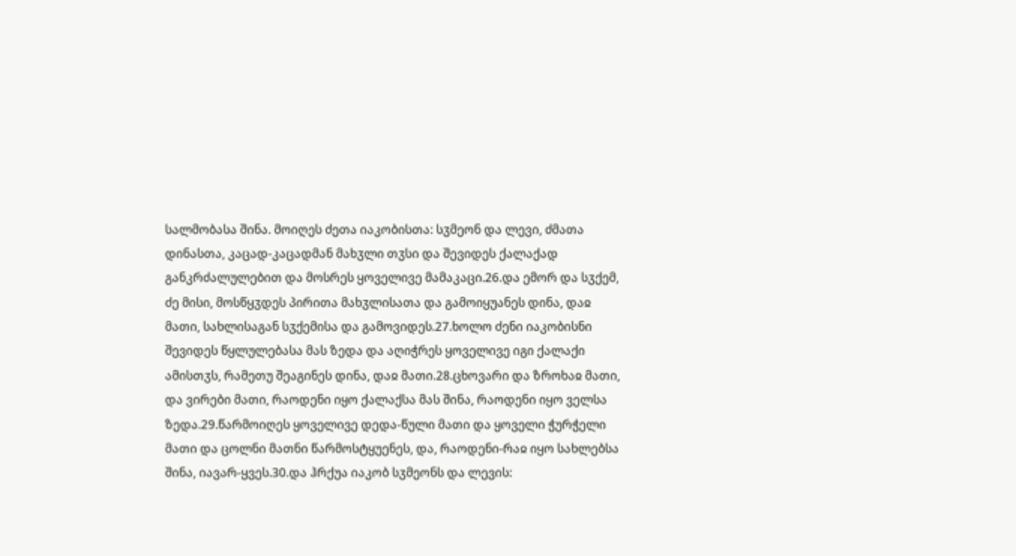სალმობასა შინა. მოიღეს ძეთა იაკობისთა: სჳმეონ და ლევი, ძმათა დინასთა, კაცად-კაცადმან მახჳლი თჳსი და შევიდეს ქალაქად განკრძალულებით და მოსრეს ყოველივე მამაკაცი.26.და ემორ და სჳქემ, ძე მისი, მოსწყჳდეს პირითა მახჳლისათა და გამოიყუანეს დინა, დაჲ მათი, სახლისაგან სჳქემისა და გამოვიდეს.27.ხოლო ძენი იაკობისნი შევიდეს წყლულებასა მას ზედა და აღიჭრეს ყოველივე იგი ქალაქი ამისთჳს, რამეთუ შეაგინეს დინა, დაჲ მათი.28.ცხოვარი და ზროხაჲ მათი, და ვირები მათი, რაოდენი იყო ქალაქსა მას შინა, რაოდენი იყო ველსა ზედა.29.წარმოიღეს ყოველივე დედა-წული მათი და ყოველი ჭურჭელი მათი და ცოლნი მათნი წარმოსტყუენეს, და, რაოდენი-რაჲ იყო სახლებსა შინა, იავარ-ყვეს.30.და ჰრქუა იაკობ სჳმეონს და ლევის: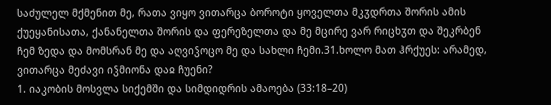საძულელ მქმენით მე, რათა ვიყო ვითარცა ბოროტი ყოველთა მკჳდრთა შორის ამის ქუეყანისათა, ქანანელთა შორის და ფერეზელთა და მე მცირე ვარ რიცხჳთ და შეკრბენ ჩემ ზედა და მომსრან მე და აღვიჴოცო მე და სახლი ჩემი.31.ხოლო მათ ჰრქუეს: არამედ, ვითარცა მეძავი იჴმიონა დაჲ ჩუენი?
1. იაკობის მოსვლა სიქემში და სიმდიდრის ამაოება (33:18–20)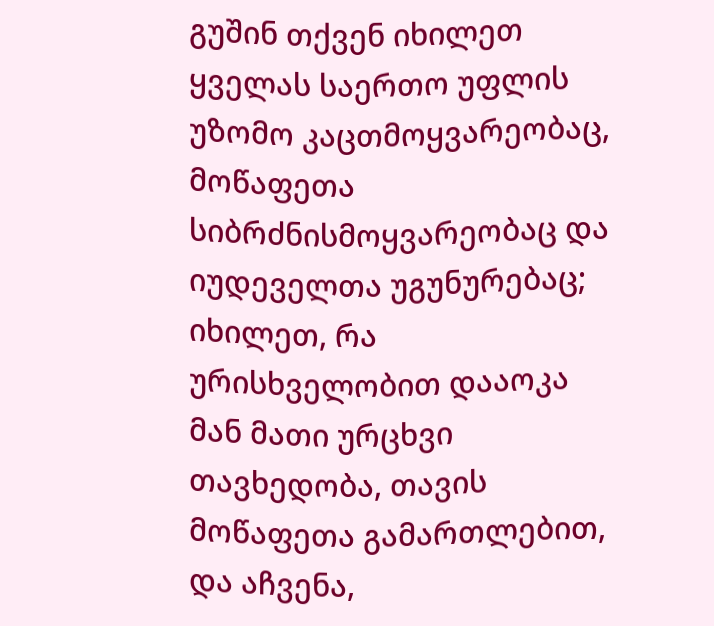გუშინ თქვენ იხილეთ ყველას საერთო უფლის უზომო კაცთმოყვარეობაც, მოწაფეთა სიბრძნისმოყვარეობაც და იუდეველთა უგუნურებაც; იხილეთ, რა ურისხველობით დააოკა მან მათი ურცხვი თავხედობა, თავის მოწაფეთა გამართლებით, და აჩვენა,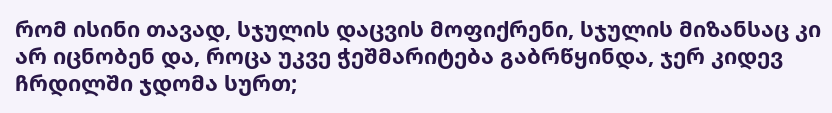რომ ისინი თავად, სჯულის დაცვის მოფიქრენი, სჯულის მიზანსაც კი არ იცნობენ და, როცა უკვე ჭეშმარიტება გაბრწყინდა, ჯერ კიდევ ჩრდილში ჯდომა სურთ;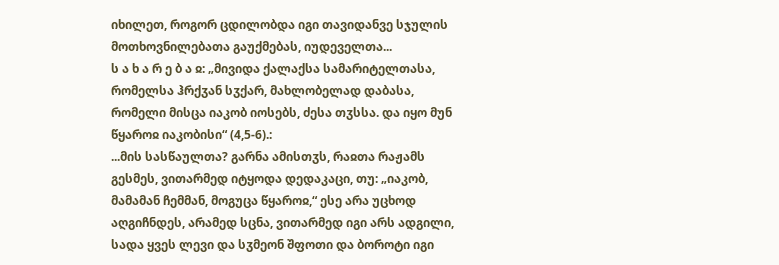იხილეთ, როგორ ცდილობდა იგი თავიდანვე სჯულის მოთხოვნილებათა გაუქმებას, იუდეველთა...
ს ა ხ ა რ ე ბ ა ჲ: „მივიდა ქალაქსა სამარიტელთასა, რომელსა ჰრქჳან სჳქარ, მახლობელად დაბასა, რომელი მისცა იაკობ იოსებს, ძესა თჳსსა. და იყო მუნ წყაროჲ იაკობისი“ (4,5-6).:
...მის სასწაულთა? გარნა ამისთჳს, რაჲთა რაჟამს გესმეს, ვითარმედ იტყოდა დედაკაცი, თუ: „იაკობ, მამამან ჩემმან, მოგუცა წყაროჲ,“ ესე არა უცხოდ აღგიჩნდეს, არამედ სცნა, ვითარმედ იგი არს ადგილი, სადა ყვეს ლევი და სჳმეონ შფოთი და ბოროტი იგი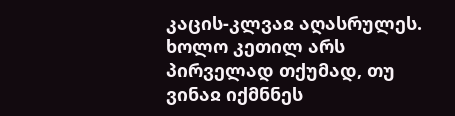კაცის-კლვაჲ აღასრულეს.
ხოლო კეთილ არს პირველად თქუმად, თუ ვინაჲ იქმნნეს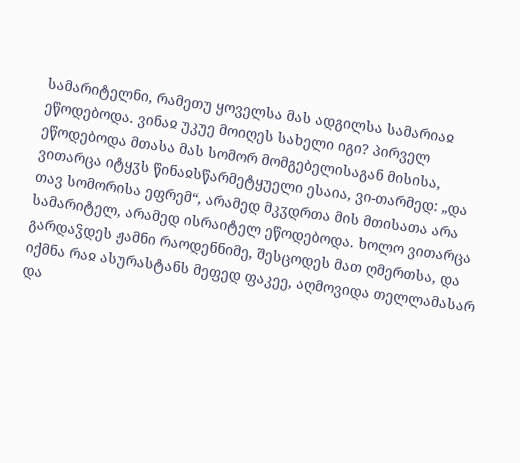სამარიტელნი, რამეთუ ყოველსა მას ადგილსა სამარიაჲ ეწოდებოდა. ვინაჲ უკუე მოიღეს სახელი იგი? პირველ ეწოდებოდა მთასა მას სომორ მომგებელისაგან მისისა, ვითარცა იტყჳს წინაჲსწარმეტყუელი ესაია, ვი-თარმედ: „და თავ სომორისა ეფრემ“, არამედ მკჳდრთა მის მთისათა არა სამარიტელ, არამედ ისრაიტელ ეწოდებოდა. ხოლო ვითარცა გარდაჴდეს ჟამნი რაოდენნიმე, შესცოდეს მათ ღმერთსა, და იქმნა რაჲ ასურასტანს მეფედ ფაკეე, აღმოვიდა თელლამასარ და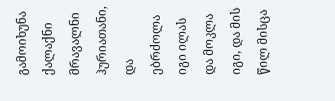გამოიხუნა ქალაქნი მრავალნი ჰურიათანი, და ებრძოლა იგი ილას და მოკლა იგი, და მის წილ მისცა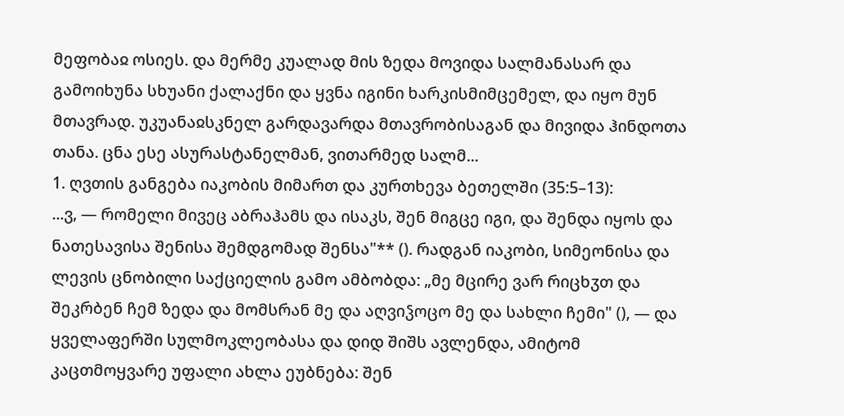მეფობაჲ ოსიეს. და მერმე კუალად მის ზედა მოვიდა სალმანასარ და გამოიხუნა სხუანი ქალაქნი და ყვნა იგინი ხარკისმიმცემელ, და იყო მუნ მთავრად. უკუანაჲსკნელ გარდავარდა მთავრობისაგან და მივიდა ჰინდოთა თანა. ცნა ესე ასურასტანელმან, ვითარმედ სალმ...
1. ღვთის განგება იაკობის მიმართ და კურთხევა ბეთელში (35:5–13):
...ვ, — რომელი მივეც აბრაჰამს და ისაკს, შენ მიგცე იგი, და შენდა იყოს და ნათესავისა შენისა შემდგომად შენსა"** (). რადგან იაკობი, სიმეონისა და ლევის ცნობილი საქციელის გამო ამბობდა: „მე მცირე ვარ რიცხჳთ და შეკრბენ ჩემ ზედა და მომსრან მე და აღვიჴოცო მე და სახლი ჩემი" (), — და ყველაფერში სულმოკლეობასა და დიდ შიშს ავლენდა, ამიტომ კაცთმოყვარე უფალი ახლა ეუბნება: შენ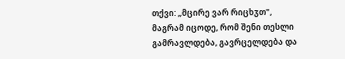თქვი: „მცირე ვარ რიცხჳთ", მაგრამ იცოდე, რომ შენი თესლი გამრავლდება, გავრცელდება და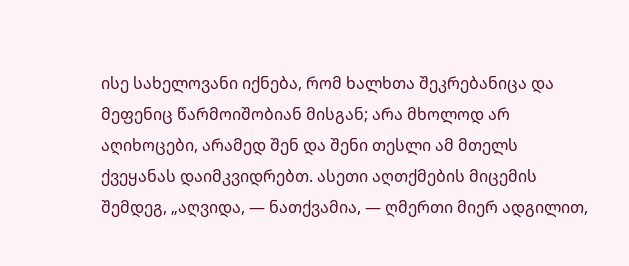ისე სახელოვანი იქნება, რომ ხალხთა შეკრებანიცა და მეფენიც წარმოიშობიან მისგან; არა მხოლოდ არ აღიხოცები, არამედ შენ და შენი თესლი ამ მთელს ქვეყანას დაიმკვიდრებთ. ასეთი აღთქმების მიცემის შემდეგ, „აღვიდა, — ნათქვამია, — ღმერთი მიერ ადგილით,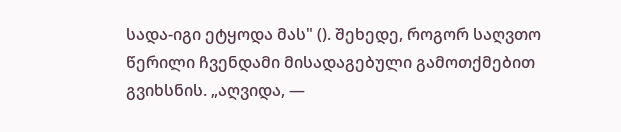სადა-იგი ეტყოდა მას" (). შეხედე, როგორ საღვთო წერილი ჩვენდამი მისადაგებული გამოთქმებით გვიხსნის. „აღვიდა, —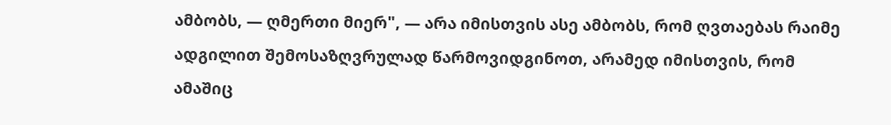ამბობს, — ღმერთი მიერ", — არა იმისთვის ასე ამბობს, რომ ღვთაებას რაიმე ადგილით შემოსაზღვრულად წარმოვიდგინოთ, არამედ იმისთვის, რომ ამაშიც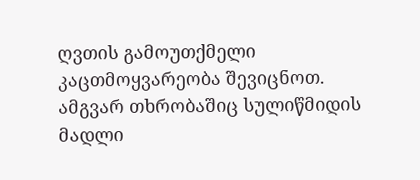ღვთის გამოუთქმელი კაცთმოყვარეობა შევიცნოთ. ამგვარ თხრობაშიც სულიწმიდის მადლი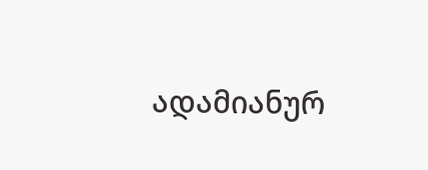ადამიანურ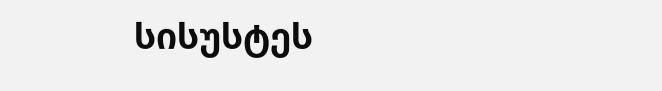სისუსტეს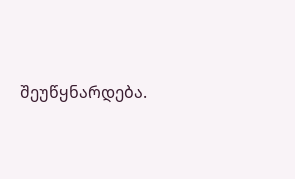შეუწყნარდება.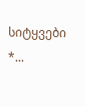სიტყვები *...